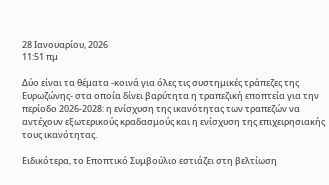28 Ιανουαρίου, 2026
11:51 πμ

Δύο είναι τα θέματα -κοινά για όλες τις συστημικές τράπεζες της Ευρωζώνης- στα οποία δίνει βαρύτητα η τραπεζική εποπτεία για την περίοδο 2026-2028: η ενίσχυση της ικανότητας των τραπεζών να αντέχουν εξωτερικούς κραδασμούς και η ενίσχυση της επιχειρησιακής τους ικανότητας.

Ειδικότερα, το Εποπτικό Συμβούλιο εστιάζει στη βελτίωση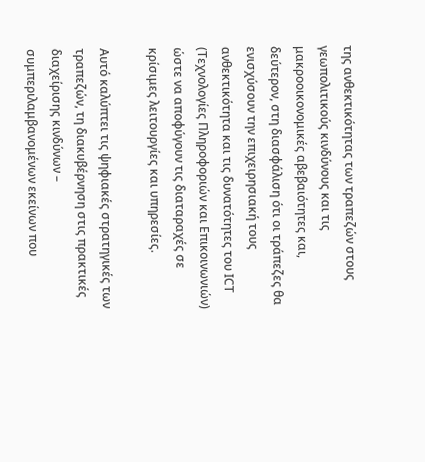της ανθεκτικότητας των τραπεζών στους γεωπολιτικούς κινδύνους και τις μακροοικονομικές αβεβαιότητες και, δεύτερον, στη διασφάλιση ότι οι τράπεζες θα ενισχύσουν την επιχειρησιακή τους ανθεκτικότητα και τις δυνατότητες του ΙCT (Τεχνολογίες Πληροφοριών και Επικοινωνιών) ώστε να αποφύγουν τις διαταραχές σε κρίσιμες λειτουργίες και υπηρεσίες.

Αυτό καλύπτει τις ψηφιακές στρατηγικές των τραπεζών, τη διακυβέρνηση στις πρακτικές διαχείρισης κινδύνων – συμπεριλαμβανομένων εκείνων που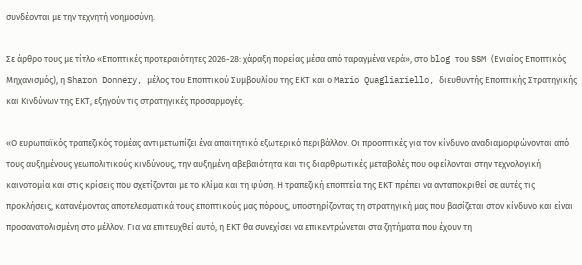συνδέονται με την τεχνητή νοημοσύνη.

Σε άρθρο τους με τίτλο «Εποπτικές προτεραιότητες 2026-28: χάραξη πορείας μέσα από ταραγμένα νερά», στο blog του SSM (Ενιαίος Εποπτικός Μηχανισμός), η Sharon Donnery, μέλος του Εποπτικού Συμβουλίου της ΕΚΤ και ο Mario Quagliariello, διευθυντής Εποπτικής Στρατηγικής και Κινδύνων της ΕΚΤ, εξηγούν τις στρατηγικές προσαρμογές.

«Ο ευρωπαϊκός τραπεζικός τομέας αντιμετωπίζει ένα απαιτητικό εξωτερικό περιβάλλον. Οι προοπτικές για τον κίνδυνο αναδιαμορφώνονται από τους αυξημένους γεωπολιτικούς κινδύνους, την αυξημένη αβεβαιότητα και τις διαρθρωτικές μεταβολές που οφείλονται στην τεχνολογική καινοτομία και στις κρίσεις που σχετίζονται με το κλίμα και τη φύση. Η τραπεζική εποπτεία της ΕΚΤ πρέπει να ανταποκριθεί σε αυτές τις προκλήσεις, κατανέμοντας αποτελεσματικά τους εποπτικούς μας πόρους, υποστηρίζοντας τη στρατηγική μας που βασίζεται στον κίνδυνο και είναι προσανατολισμένη στο μέλλον. Για να επιτευχθεί αυτό, η ΕΚΤ θα συνεχίσει να επικεντρώνεται στα ζητήματα που έχουν τη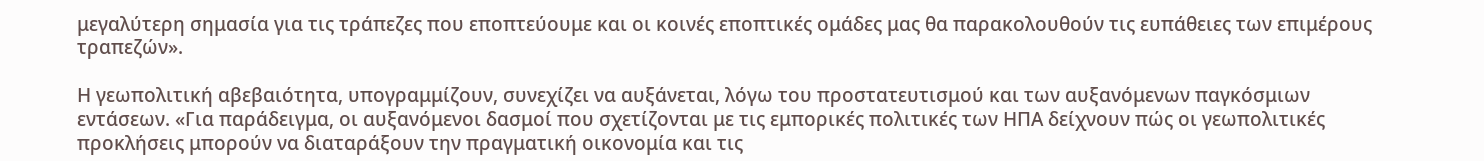μεγαλύτερη σημασία για τις τράπεζες που εποπτεύουμε και οι κοινές εποπτικές ομάδες μας θα παρακολουθούν τις ευπάθειες των επιμέρους τραπεζών».

Η γεωπολιτική αβεβαιότητα, υπογραμμίζουν, συνεχίζει να αυξάνεται, λόγω του προστατευτισμού και των αυξανόμενων παγκόσμιων εντάσεων. «Για παράδειγμα, οι αυξανόμενοι δασμοί που σχετίζονται με τις εμπορικές πολιτικές των ΗΠΑ δείχνουν πώς οι γεωπολιτικές προκλήσεις μπορούν να διαταράξουν την πραγματική οικονομία και τις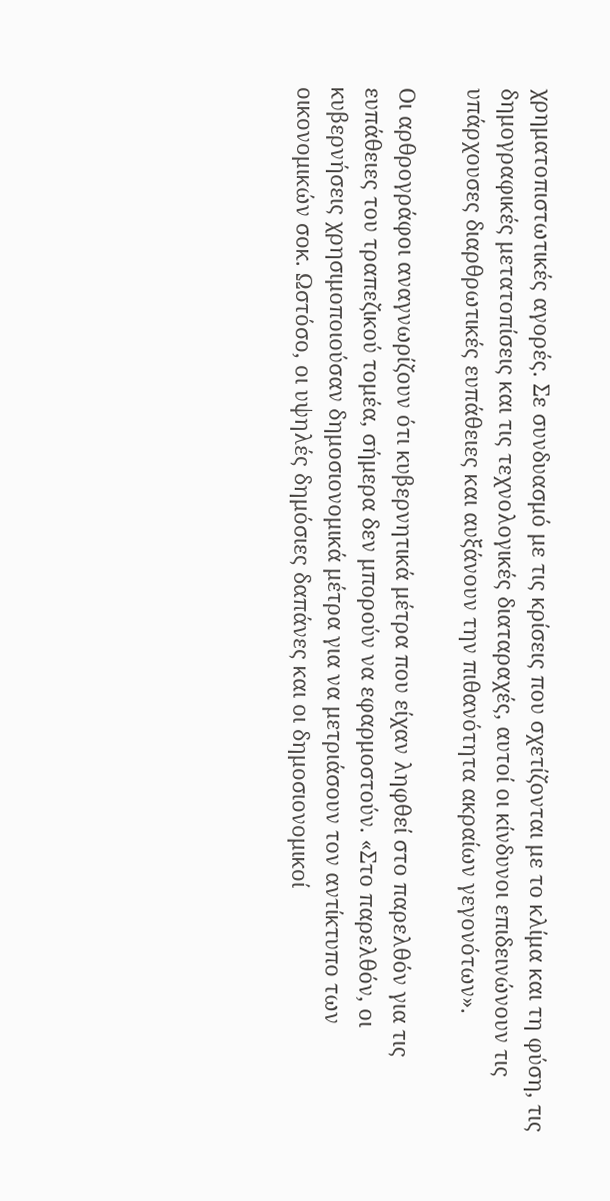χρηματοπιστωτικές αγορές. Σε συνδυασμό με τις κρίσεις που σχετίζονται με το κλίμα και τη φύση, τις δημογραφικές μετατοπίσεις και τις τεχνολογικές διαταραχές, αυτοί οι κίνδυνοι επιδεινώνουν τις υπάρχουσες διαρθρωτικές ευπάθειες και αυξάνουν την πιθανότητα ακραίων γεγονότων».

Οι αρθρογράφοι αναγνωρίζουν ότι κυβερνητικά μέτρα που είχαν ληφθεί στο παρελθόν για τις ευπάθειες του τραπεζικού τομέα, σήμερα δεν μπορούν να εφαρμοστούν. «Στο παρελθόν, οι κυβερνήσεις χρησιμοποιούσαν δημοσιονομικά μέτρα για να μετριάσουν τον αντίκτυπο των οικονομικών σοκ. Ωστόσο, οι υψηλές δημόσιες δαπάνες και οι δημοσιονομικοί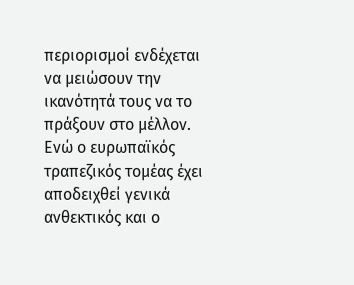περιορισμοί ενδέχεται να μειώσουν την ικανότητά τους να το πράξουν στο μέλλον. Ενώ ο ευρωπαϊκός τραπεζικός τομέας έχει αποδειχθεί γενικά ανθεκτικός και ο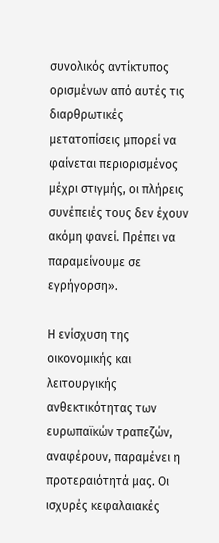συνολικός αντίκτυπος ορισμένων από αυτές τις διαρθρωτικές μετατοπίσεις μπορεί να φαίνεται περιορισμένος μέχρι στιγμής, οι πλήρεις συνέπειές τους δεν έχουν ακόμη φανεί. Πρέπει να παραμείνουμε σε εγρήγορση».

Η ενίσχυση της οικονομικής και λειτουργικής ανθεκτικότητας των ευρωπαϊκών τραπεζών, αναφέρουν, παραμένει η προτεραιότητά μας. Οι ισχυρές κεφαλαιακές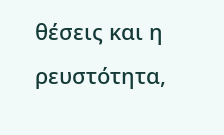θέσεις και η ρευστότητα,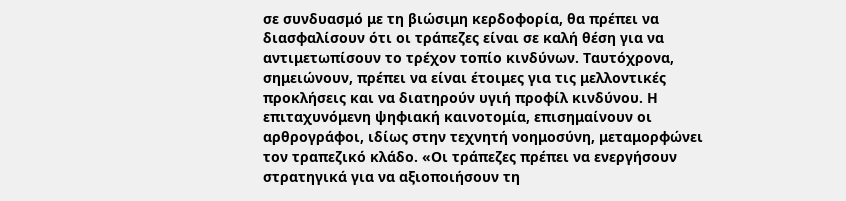σε συνδυασμό με τη βιώσιμη κερδοφορία, θα πρέπει να διασφαλίσουν ότι οι τράπεζες είναι σε καλή θέση για να αντιμετωπίσουν το τρέχον τοπίο κινδύνων. Ταυτόχρονα, σημειώνουν, πρέπει να είναι έτοιμες για τις μελλοντικές προκλήσεις και να διατηρούν υγιή προφίλ κινδύνου. Η επιταχυνόμενη ψηφιακή καινοτομία, επισημαίνουν οι αρθρογράφοι, ιδίως στην τεχνητή νοημοσύνη, μεταμορφώνει τον τραπεζικό κλάδο. «Οι τράπεζες πρέπει να ενεργήσουν στρατηγικά για να αξιοποιήσουν τη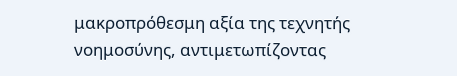μακροπρόθεσμη αξία της τεχνητής νοημοσύνης, αντιμετωπίζοντας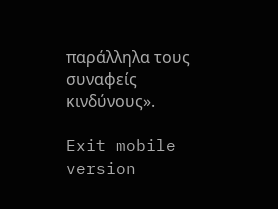παράλληλα τους συναφείς κινδύνους».

Exit mobile version